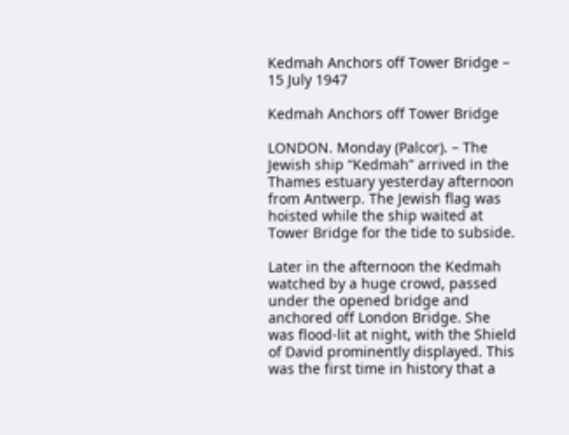Kedmah Anchors off Tower Bridge – 15 July 1947

Kedmah Anchors off Tower Bridge

LONDON. Monday (Palcor). – The Jewish ship “Kedmah” arrived in the Thames estuary yesterday afternoon from Antwerp. The Jewish flag was hoisted while the ship waited at Tower Bridge for the tide to subside.

Later in the afternoon the Kedmah watched by a huge crowd, passed under the opened bridge and anchored off London Bridge. She was flood-lit at night, with the Shield of David prominently displayed. This was the first time in history that a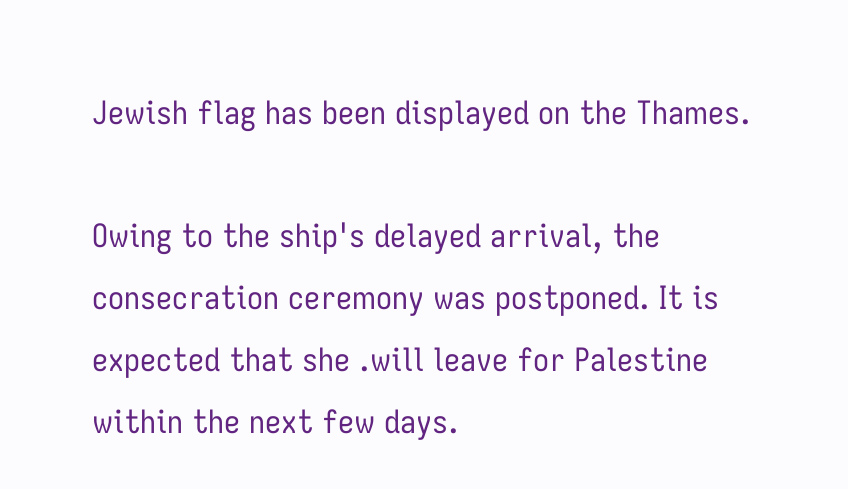Jewish flag has been displayed on the Thames.

Owing to the ship's delayed arrival, the consecration ceremony was postponed. It is expected that she .will leave for Palestine within the next few days.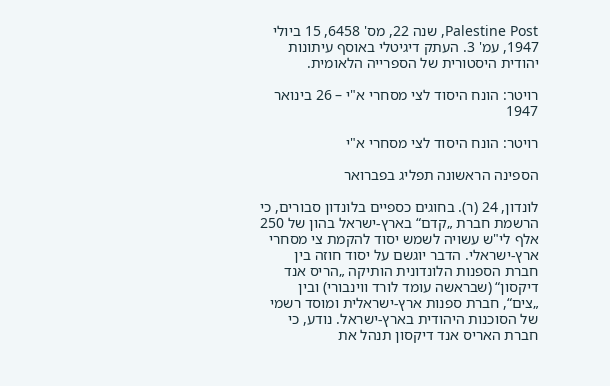Palestine Post, שנה 22, מס' 6458, 15 ביולי 1947, עמ' 3. העתק דיגיטלי באוסף עיתונות יהודית היסטורית של הספרייה הלאומית.

רויטר: הונח היסוד לצי מסחרי א"י – 26 בינואר 1947

רויטר: הונח היסוד לצי מסחרי א"י

הספינה הראשונה תפליג בפברואר

לונדון, 24 (ר). בחוגים כספיים בלונדון סבורים, כי הרשמת חברת „קדם“ בארץ-ישראל בהון של 250 אלף לי"ש עשויה לשמש יסוד להקמת צי מסחרי ארץ-ישראלי. הדבר יוגשם על יסוד חוזה בין חברת הספנות הלונדונית הותיקה „הריס אנד דיקסון“ (שבראשה עומד לורד ווינבורי) ובין „צים“, חברת ספנות ארץ-ישראלית ומוסד רשמי של הסוכנות היהודית בארץ-ישראל. נודע, כי חברת האריס אנד דיקסון תנהל את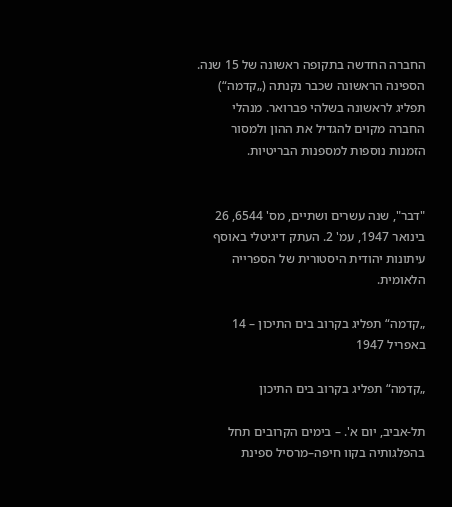החברה החדשה בתקופה ראשונה של 15 שנה. הספינה הראשונה שכבר נקנתה („קדמה“) תפליג לראשונה בשלהי פברואר. מנהלי החברה מקוים להגדיל את ההון ולמסור הזמנות נוספות למספנות הבריטיות.


"דבר", שנה עשרים ושתיים, מס' 6544, 26 בינואר 1947, עמ' 2. העתק דיגיטלי באוסף עיתונות יהודית היסטורית של הספרייה הלאומית.

„קדמה“ תפליג בקרוב בים התיכון – 14 באפריל 1947

„קדמה“ תפליג בקרוב בים התיכון

תל-אביב, יום א'. – בימים הקרובים תחל בהפלגותיה בקוו חיפה–מרסיל ספינת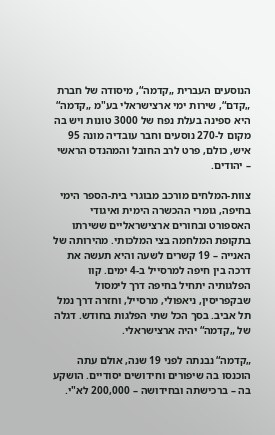הנוסעים העברית „קדמה“, מיסודה של חברת „קדם“, שירות ימי ארצישראלי בע"מ „קדמה“ היא ספינה בעלת נפח של 3000 טונות ויש בה מקום ל-270 נוסעים וחבר עובדיה מונה 95 איש, כולם, פרט לרב החובל והמהנדס הראשי – יהודים.

צוות-המלחים מורכב מבוגרי בית-הספר הימי בחיפה, גומרי ההכשרה הימית ואיגודי האספורט ובחורים ארצישראליים ששירתו בתקופת המלחמה בצי המלכותי. מהירותה של האנייה – 19 קשרים לשעה והיא תעשה את דרכה בין חיפה למרסייל ב-4 ימים. קוו הפלגותיה יתחיל בחיפה דרך לימסול שבקפריסין, ניאפולי, מרסייל, וחזרה דרך נמל תל אביב. בסך הכל שתי הפלגות בחודש. דגלה של „קדמה“ יהיה ארצישראלי.

„קדמה“ נבנתה לפני 19 שנה, אולם עתה הוכנסו בה שיפורים וחידושים יסודיים. הושקע בה – ברכישתה ובחידושה – 200,000 לא"י.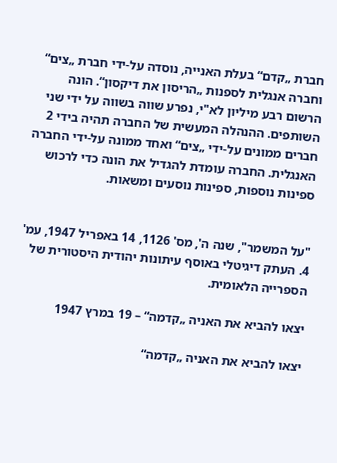חברת „קדם“ בעלת האנייה, נוסדה על-ידי חברת „צים“ וחברה אנגלית לספנות „הריסון את דיקסון“. הונה הרשום רבע מיליון לא"י, נפרע שווה בשווה על ידי שני השותפים. ההנהלה המעשית של החברה תהיה בידי 2 חברים ממונים על-ידי „צים“ ואחד ממונה על-ידי החברה האנגלית. החברה עומדת להגדיל את הונה כדי לרכוש ספינות נוספות, ספינות נוסעים ומשאות.


"על המשמר", שנה ה', מס' 1126, 14 באפריל 1947, עמ' 4. העתק דיגיטלי באוסף עיתונות יהודית היסטורית של הספרייה הלאומית.

יצאו להביא את האניה „קדמה“ – 19 במרץ 1947

יצאו להביא את האניה „קדמה“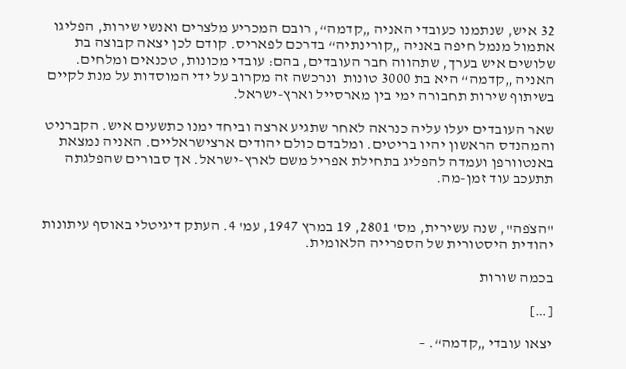32 איש, שנתמנו כעובדי האניה „קדמה“, רובם המכריע מלצרים ואנשי שירות, הפליגו אתמול מנמל חיפה באניה „קורינתיה“ בדרכם לפאריס. קודם לכן יצאה קבוצה בת שלושים איש בערך, שתהווה חבר העובדים, בהם: עובדי מכונות, טכנאים ומלחים. האניה „קדמה“ היא בת 3000 טונות  ונרכשה זה מקרוב על ידי המוסדות על מנת לקיים בשיתוף שירות תחבורה ימי בין מארסייל וארץ-ישראל.

שאר העובדים יעלו עליה כנראה לאחר שתגיע ארצה וביחד ימנו כתשעים איש. הקברניט והמהנדס הראשון יהיו בריטים. ומלבדם כולם יהודים ארצישראליים. האניה נמצאת באנטוורפן ועמדה להפליג בתחילת אפריל משם לארץ-ישראל. אך סבורים שהפלגתה תתעכב עוד זמן-מה.


"הצֹפה", שנה עשירית, מס' 2801, 19 במרץ 1947, עמ' 4. העתק דיגיטלי באוסף עיתונות יהודית היסטורית של הספרייה הלאומית.

בכמה שורות

[…]

יצאו עובדי „קדמה“. –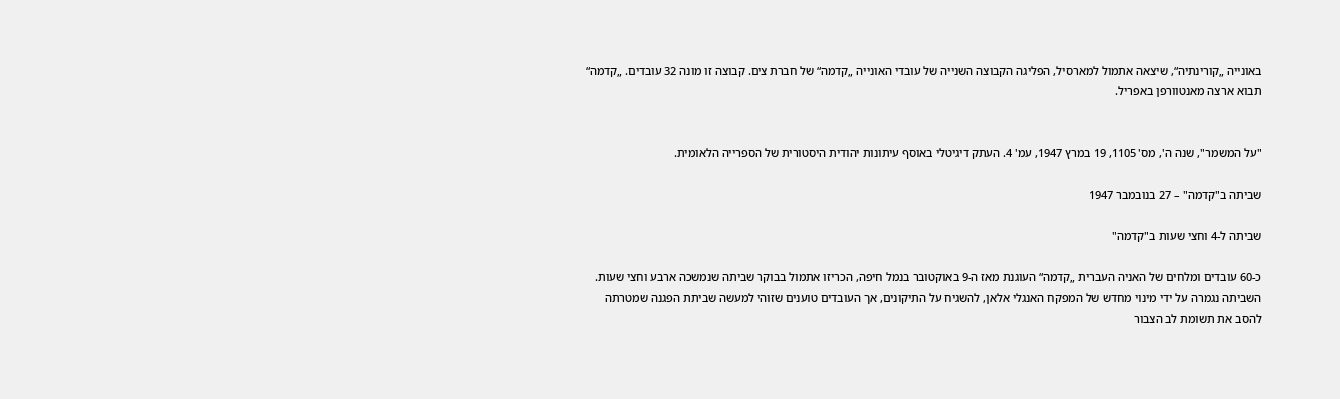באונייה „קורינתיה“, שיצאה אתמול למארסיל, הפליגה הקבוצה השנייה של עובדי האונייה „קדמה“ של חברת צים. קבוצה זו מונה 32 עובדים. „קדמה“ תבוא ארצה מאנטוורפן באפריל.


"על המשמר", שנה ה', מס' 1105, 19 במרץ 1947, עמ' 4. העתק דיגיטלי באוסף עיתונות יהודית היסטורית של הספרייה הלאומית.

שביתה ב"קדמה" – 27 בנובמבר 1947

שביתה ל-4 וחצי שעות ב"קדמה"

כ-60 עובדים ומלחים של האניה העברית „קדמה“ העוגנת מאז ה-9 באוקטובר בנמל חיפה, הכריזו אתמול בבוקר שביתה שנמשכה ארבע וחצי שעות. השביתה נגמרה על ידי מינוי מחדש של המפקח האנגלי אלאן, להשגיח על התיקונים, אך העובדים טוענים שזוהי למעשה שביתת הפגנה שמטרתה להסב את תשומת לב הצבור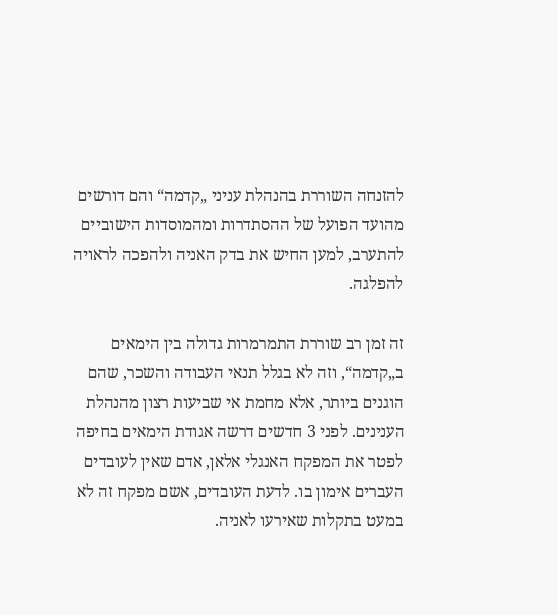להזנחה השוררת בהנהלת עניני „קדמה“ והם דורשים מהועד הפועל של ההסתדרות ומהמוסדות הישוביים להתערב, למען החיש את בדק האניה ולהפכה לראויה להפלגה.

זה זמן רב שוררת התמרמרות גדולה בין הימאים ב„קדמה“, וזה לא בגלל תנאי העבודה והשכר, שהם הוגנים ביותר, אלא מחמת אי שביעות רצון מהנהלת הענינים. לפני 3 חדשים דרשה אגודת הימאים בחיפה לפטר את המפקח האנגלי אלאן, אדם שאין לעובדים העברים אימון בו. לדעת העובדים, אשם מפקח זה לא במעט בתקלות שאירעו לאניה.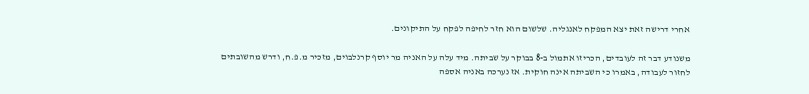אחרי דרישה זאת יצא המפקח לאנגליה. שלשום הוא חזר לחיפה לפקח על התיקונים.

משנודע דבר זה לעובדים, הכריזו אתמול ב-8 בבוקר על שביתה. מיד עלה על האניה מר יוסף קרנלבוים, מזכיר מ.פ.ח, ודרש מהשובתים לחזור לעבודה, באמרו כי השביתה אינה חוקית. אז נערכה באניה אספה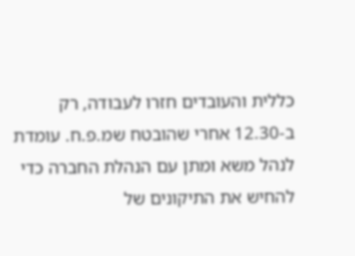כללית והעובדים חזרו לעבודה, רק ב-12.30 אחרי שהובטח שמ.פ.ח. עומדת לנהל משא ומתן עם הנהלת החברה כדי להחיש את התיקונים של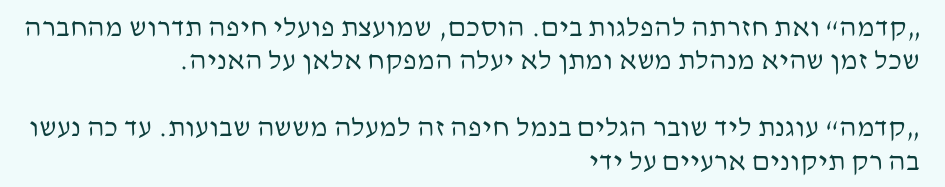„קדמה“ ואת חזרתה להפלגות בים. הוסכם, שמועצת פועלי חיפה תדרוש מהחברה שכל זמן שהיא מנהלת משא ומתן לא יעלה המפקח אלאן על האניה.

„קדמה“ עוגנת ליד שובר הגלים בנמל חיפה זה למעלה מששה שבועות. עד כה נעשו בה רק תיקונים ארעיים על ידי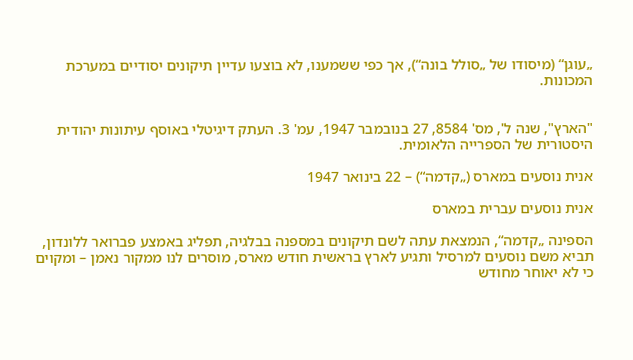„עוגן“ (מיסודו של „סולל בונה“), אך כפי ששמענו, לא בוצעו עדיין תיקונים יסודיים במערכת המכונות.


"הארץ", שנה ל', מס' 8584, 27 בנובמבר 1947, עמ' 3. העתק דיגיטלי באוסף עיתונות יהודית היסטורית של הספרייה הלאומית.

אנית נוסעים במארס („קדמה“) – 22 בינואר 1947

אנית נוסעים עברית במארס

הספינה „קדמה“, הנמצאת עתה לשם תיקונים במספנה בבלגיה, תפליג באמצע פברואר ללונדון, תביא משם נוסעים למרסיל ותגיע לארץ בראשית חודש מארס, מוסרים לנו ממקור נאמן – ומקוים כי לא יאוחר מחודש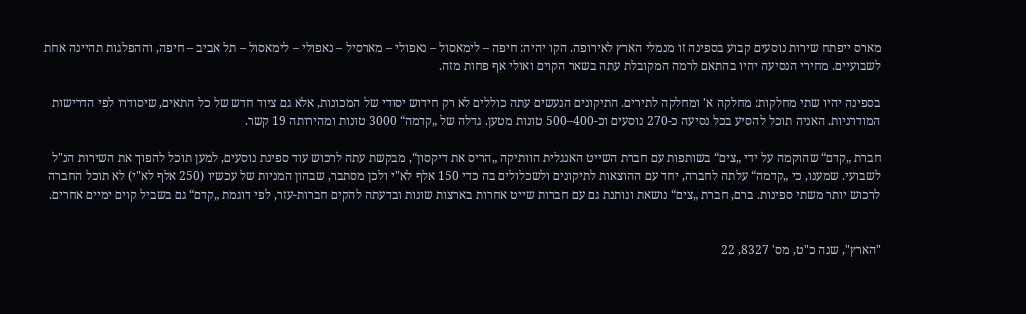מארס ייפתח שירות נוסעים קבוע בספינה זו מנמלי הארץ לאירופה. הקו יהיה: חיפה – לימאסול – נאפולי – מארסיל – נאפולי – לימאסול – תל אביב – חיפה, וההפלגות תהיינה אחת לשבועיים. מחירי הנסיעה יהיו בהתאם לרמה המקובלת עתה בשאר הקוים ואולי אף פחות מזה.

בספינה יהיו שתי מחלקות: מחלקה א' ומחלקה לתירים. התיקונים הנעשים עתה כוללים לא רק חידוש יסודי של המכונות, אלא גם ציוד חדש של כל התאים, שיסודרו לפי הדרישות המודרניות. האניה תוכל להסיע בכל נסיעה כ-270 נוסעים וכ-400–500 טונות מטען. גדלה של „קדמה“ 3000 טונות ומהירותה 19 קשר.

חברת „קדם“ שהוקמה על ידי „צים“ בשותפות עם חברת השייט האנגלית הוותיקה „הריס את דיקסון“, מבקשת עתה לרכוש עוד ספינת נוסעים, למען תוכל להפוך את השירות הנ"ל לשבועי. שמענו, כי „קדמה“ עלתה לחברה, יחד עם ההוצאות לתיקונים ולשכלולים בה כדי 150 אלף לא"י ולכן מסתבר, שבהון המניות של עכשיו (250 אלף לא"י) לא תוכל החברה לרכוש יותר משתי ספינות. ברם, חברת „צים“ נושאת ונותנת גם עם חברות שייט אחרות בארצות שונות ובדעתה להקים חברות-עזר, לפי דוגמת „קדם“ גם בשביל קוים ימיים אחרים.


"הארץ", שנה כ"ט, מס' 8327, 22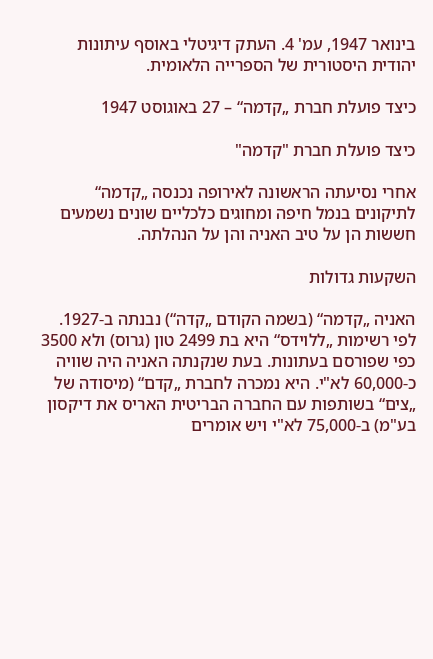בינואר 1947, עמ' 4. העתק דיגיטלי באוסף עיתונות יהודית היסטורית של הספרייה הלאומית.

כיצד פועלת חברת „קדמה“ – 27 באוגוסט 1947

כיצד פועלת חברת "קדמה"

אחרי נסיעתה הראשונה לאירופה נכנסה „קדמה“ לתיקונים בנמל חיפה ומחוגים כלכליים שונים נשמעים חששות הן על טיב האניה והן על הנהלתה.

השקעות גדולות

האניה „קדמה“ (בשמה הקודם „קדה“) נבנתה ב-1927. לפי רשימות „ללוידס“ היא בת 2499 טון (גרוס) ולא 3500 כפי שפורסם בעתונות. בעת שנקנתה האניה היה שוויה כ-60,000 לא"י. היא נמכרה לחברת „קדם“ (מיסודה של „צים“ בשותפות עם החברה הבריטית האריס את דיקסון בע"מ) ב-75,000 לא"י ויש אומרים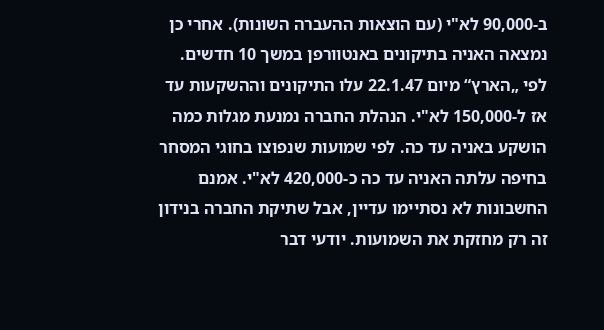ב-90,000 לא"י (עם הוצאות ההעברה השונות). אחרי כן נמצאה האניה בתיקונים באנטוורפן במשך 10 חדשים. לפי „הארץ“ מיום 22.1.47 עלו התיקונים וההשקעות עד אז ל-150,000 לא"י. הנהלת החברה נמנעת מגלות כמה הושקע באניה עד כה. לפי שמועות שנפוצו בחוגי המסחר בחיפה עלתה האניה עד כה כ-420,000 לא"י. אמנם החשבונות לא נסתיימו עדיין, אבל שתיקת החברה בנידון זה רק מחזקת את השמועות. יודעי דבר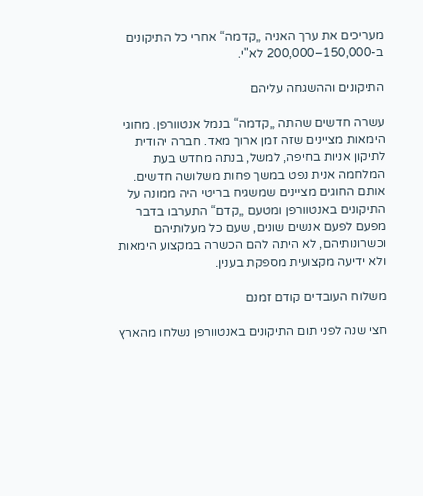מעריכים את ערך האניה „קדמה“ אחרי כל התיקונים ב-150,000–200,000 לא"י.

התיקונים וההשגחה עליהם

עשרה חדשים שהתה „קדמה“ בנמל אנטוורפן. מחוגי הימאות מציינים שזה זמן ארוך מאד. חברה יהודית לתיקון אניות בחיפה, למשל, בנתה מחדש בעת המלחמה אנית נפט במשך פחות משלושה חדשים. אותם החוגים מציינים שמשגיח בריטי היה ממונה על התיקונים באנטוורפן ומטעם „קדם“ התערבו בדבר מפעם לפעם אנשים שונים, שעם כל מעלותיהם וכשרונותיהם, לא היתה להם הכשרה במקצוע הימאות ולא ידיעה מקצועית מספקת בענין.

משלוח העובדים קודם זמנם

חצי שנה לפני תום התיקונים באנטוורפן נשלחו מהארץ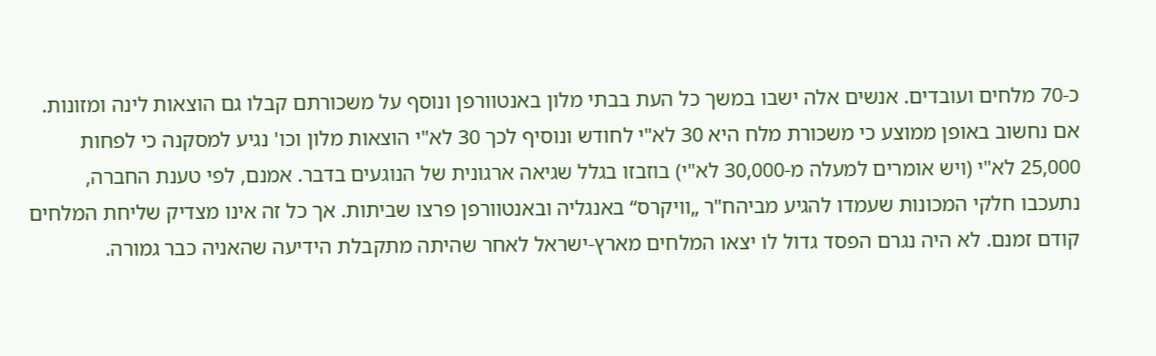כ-70 מלחים ועובדים. אנשים אלה ישבו במשך כל העת בבתי מלון באנטוורפן ונוסף על משכורתם קבלו גם הוצאות לינה ומזונות. אם נחשוב באופן ממוצע כי משכורת מלח היא 30 לא"י לחודש ונוסיף לכך 30 לא"י הוצאות מלון וכו' נגיע למסקנה כי לפחות 25,000 לא"י (ויש אומרים למעלה מ-30,000 לא"י) בוזבזו בגלל שגיאה ארגונית של הנוגעים בדבר. אמנם, לפי טענת החברה, נתעכבו חלקי המכונות שעמדו להגיע מביהח"ר „וויקרס“ באנגליה ובאנטוורפן פרצו שביתות. אך כל זה אינו מצדיק שליחת המלחים קודם זמנם. לא היה נגרם הפסד גדול לו יצאו המלחים מארץ-ישראל לאחר שהיתה מתקבלת הידיעה שהאניה כבר גמורה.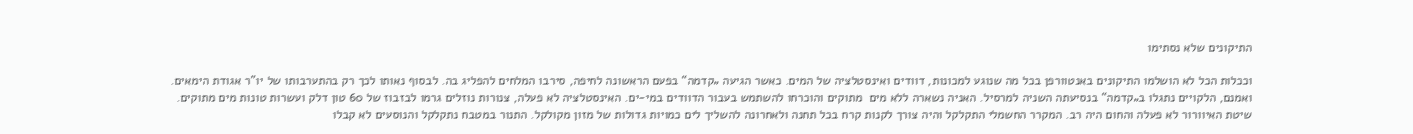התיקונים שלא נסתימו

וככלות הכל לא הושלמו התיקונים באנטוורפן בכל מה שנוגע למכונות, דוודים ואינסטלציה של המים. כאשר הגיעה „קדמה“ בפעם הראשונה לחיפה, סירבו המלחים להפליג בה. לבסוף נאותו לכך רק בהתערבותו של יו"ר אגודת הימאים. ואמנם, הלקויים נתגלו ב„קדמה“ בנסיעתה השניה למרסיל. האניה נשארה ללא מים  מתוקים והוכרחו להשתמש בעבור הדוודים במי-ים. האינסטלציה לא פעלה, צנורות נוזלים גרמו לבזבוז של 60 טון דלק ועשרות טונות מים מתוקים. שיטת האיוורור לא פעלה והחום היה רב. המקרר החשמלי התקלקל והיה צורך לקנות קרח בכל תחנה ולאחרונה להשליך לים כמויות גדולות של מזון מקולקל. התנור במטבח נתקלקל והנוסעים לא קבלו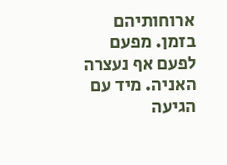ארוחותיהם בזמן. מפעם לפעם אף נעצרה האניה. מיד עם הגיעה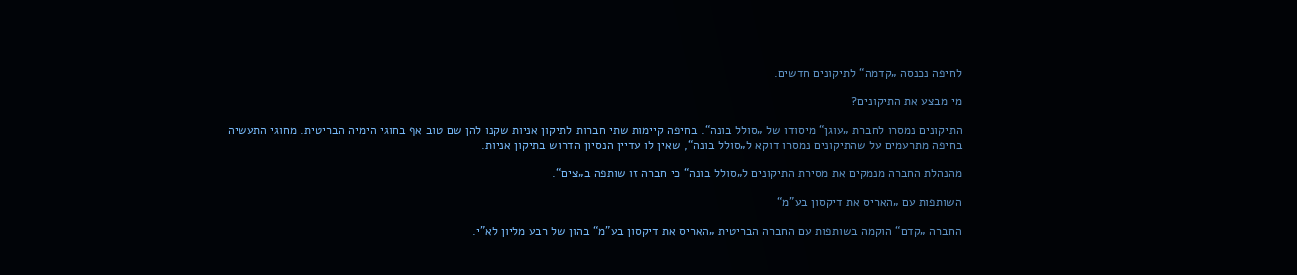לחיפה נכנסה „קדמה“ לתיקונים חדשים.

מי מבצע את התיקונים?

התיקונים נמסרו לחברת „עוגן“ מיסודו של „סולל בונה“. בחיפה קיימות שתי חברות לתיקון אניות שקנו להן שם טוב אף בחוגי הימיה הבריטית. מחוגי התעשיה בחיפה מתרעמים על שהתיקונים נמסרו דוקא ל„סולל בונה“, שאין לו עדיין הנסיון הדרוש בתיקון אניות.

מהנהלת החברה מנמקים את מסירת התיקונים ל„סולל בונה“ כי חברה זו שותפה ב„צים“.

השותפות עם „האריס את דיקסון בע"מ“

החברה „קדם“ הוקמה בשותפות עם החברה הבריטית „האריס את דיקסון בע"מ“ בהון של רבע מליון לא"י.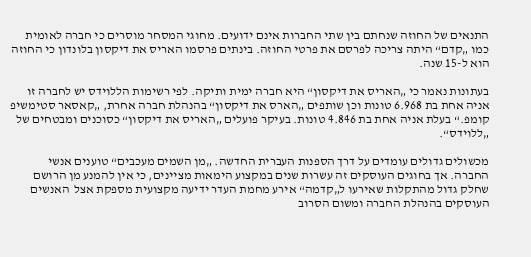התנאים של החוזה שנחתם בין שתי החברות אינם ידועים. מחוגי המסחר מוסרים כי חברה לאומית כמו „קדם“ היתה צריכה לפרסם את פרטי החוזה. בינתים פרסמו האריס את דיקסון בלונדון כי החוזה הוא ל-15 שנה.

בעתונות נאמר כי „האריס את דיקסון“ היא חברה ימית ותיקה. לפי רשימות הללוידס יש לחברה זו אניה אחת בת 6.968 טונות וכן שותפים „הארס את דיקסון“ בהנהלת חברה אחרת, „קאסאר סטימשיפ קומפ.“ בעלת אניה אחת בת 4.846 טונות. בעיקר פועלים „האריס את דיקסון“ כסוכנים ומבטחים של „ללוידס“.

מכשולים גדולים עומדים על דרך הספנות העברית החדשה. „מן השמים מעכבים“ טוענים אנשי החברה. אך בחוגים העוסקים זה עשרות שנים במקצוע הימאות מציינים, כי אין להמנע מן הרושם שחלק גדול מהתקלות שאירעו ל„קדמה“ אירע מחמת העדר ידיעה מקצועית מספקת אצל  האנשים העוסקים בהנהלת החברה ומשום הסרוב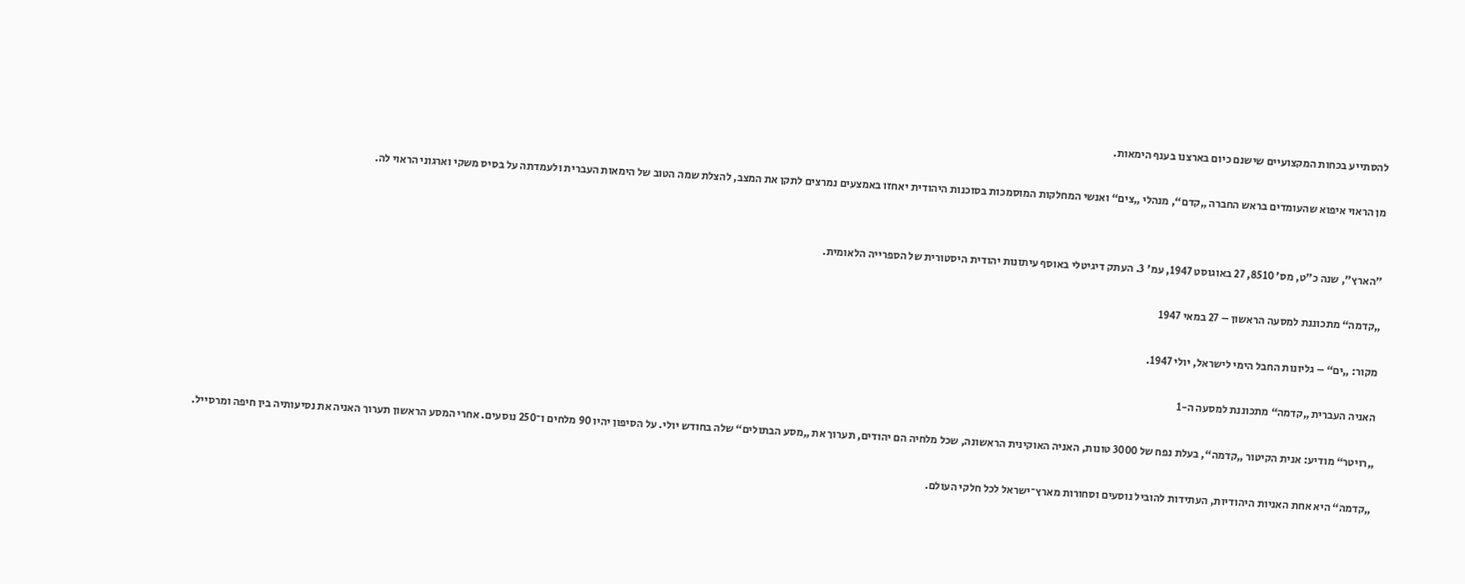להסתייע בכחות המקצועיים שישנם כיום בארצנו בענף הימאות.

מן הראוי איפוא שהעומדים בראש החברה „קדם“, מנהלי „צים“ ואנשי המחלקות המוסמכות בסוכנות היהודית יאחזו באמצעים נמרצים לתקן את המצב, להצלת שמה הטוב של הימאות העברית ולעמדתה על בסיס משקי וארגוני הראוי לה.


"הארץ", שנה כ"ט, מס' 8510, 27 באוגוסט 1947, עמ' 3. העתק דיגיטלי באוסף עיתונות יהודית היסטורית של הספרייה הלאומית.

„קדמה“ מתכוננת למסעה הראשון – 27 במאי 1947

מקור: „ים“ – גליונות החבל הימי לישראל, יולי 1947.

האניה העברית „קדמה“ מתכוננת למסעה ה-1

„רויטר“ מודיע: אנית הקיטור „קדמה“, בעלת נפח של 3000 טונות, האניה האוקינית הראשונה, שכל מלחיה הם יהודים, תערוך את „מסע הבתולים“ שלה בחודש יולי. על הסיפון יהיו 90 מלחים ו־250 נוסעים. אחרי המסע הראשון תערוך האניה את נסיעותיה בין חיפה ומרסייל.

„קדמה“ היא אחת האניות היהודיות, העתידות להוביל נוסעים וסחורות מארץ־ישראל לכל חלקי העולם.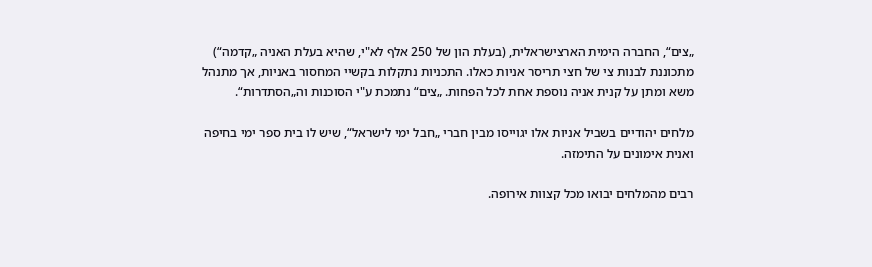„צים“, החברה הימית הארצישראלית, (בעלת הון של 250 אלף לא"י, שהיא בעלת האניה „קדמה“) מתכוננת לבנות צי של חצי תריסר אניות כאלו. התכניות נתקלות בקשיי המחסור באניות, אך מתנהל משא ומתן על קנית אניה נוספת אחת לכל הפחות. „צים“ נתמכת ע"י הסוכנות וה„הסתדרות“.

מלחים יהודיים בשביל אניות אלו יגוייסו מבין חברי „חבל ימי לישראל“, שיש לו בית ספר ימי בחיפה ואנית אימונים על התימזה.

רבים מהמלחים יבואו מכל קצוות אירופה.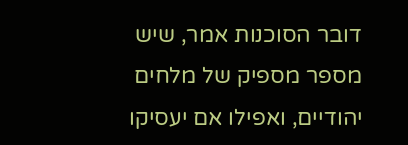דובר הסוכנות אמר, שיש מספר מספיק של מלחים יהודיים, ואפילו אם יעסיקו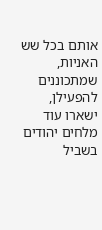אותם בכל שש האניות, שמתכוננים להפעילן, ישארו עוד מלחים יהודים בשביל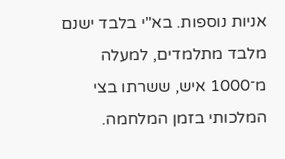אניות נוספות. בא"י בלבד ישנם מלבד מתלמדים, למעלה מ־1000 איש, ששרתו בצי המלכותי בזמן המלחמה.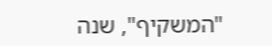"המשקיף", שנה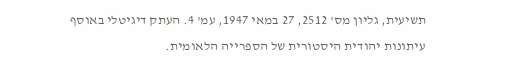תשיעית, גליון מס' 2512, 27 במאי 1947, עמ' 4. העתק דיגיטלי באוסף עיתונות יהודית היסטורית של הספרייה הלאומית.